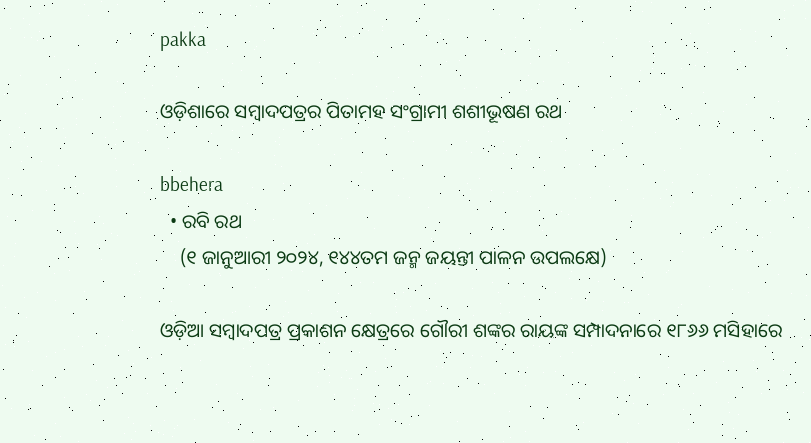pakka

ଓଡ଼ିଶାରେ ସମ୍ବାଦପତ୍ରର ପିତାମହ ସଂଗ୍ରାମୀ ଶଶୀଭୂଷଣ ରଥ

bbehera
  • ରବି ରଥ
    (୧ ଜାନୁଆରୀ ୨୦୨୪, ୧୪୪ତମ ଜନ୍ମ ଜୟନ୍ତୀ ପାଳନ ଉପଲକ୍ଷେ)

ଓଡ଼ିଆ ସମ୍ବାଦପତ୍ର ପ୍ରକାଶନ କ୍ଷେତ୍ରରେ ଗୌରୀ ଶଙ୍କର ରାୟଙ୍କ ସମ୍ପାଦନାରେ ୧୮୬୬ ମସିହାରେ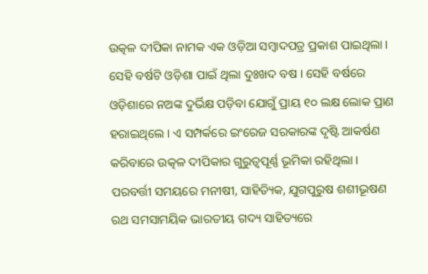ଉତ୍କଳ ଦୀପିକା ନାମକ ଏକ ଓଡ଼ିଆ ସମ୍ବାଦପତ୍ର ପ୍ରକାଶ ପାଇଥିଲା । ସେହି ବର୍ଷଟି ଓଡ଼ିଶା ପାଇଁ ଥିଲା ଦୁଃଖଦ ବଷ । ସେହି ବର୍ଷରେ ଓଡ଼ିଶାରେ ନଅଙ୍କ ଦୁର୍ଭିକ୍ଷ ପଡ଼ିବା ଯୋଗୁଁ ପ୍ରାୟ ୧୦ ଲକ୍ଷ ଲୋକ ପ୍ରାଣ ହରାଇଥିଲେ । ଏ ସମ୍ପର୍କରେ ଇଂରେଜ ସରକାରଙ୍କ ଦୃଷ୍ଟି ଆକର୍ଷଣ କରିବାରେ ଉତ୍କଳ ଦୀପିକାର ଗୁରୁତ୍ୱପୂର୍ଣ୍ଣ ଭୂମିକା ରହିଥିଲା । ପରବର୍ତ୍ତୀ ସମୟରେ ମନୀଷୀ, ସାହିତ୍ୟିକ, ଯୁଗପୁରୁଷ ଶଶୀଭୂଷଣ ରଥ ସମସାମୟିକ ଭାରତୀୟ ଗଦ୍ୟ ସାହିତ୍ୟରେ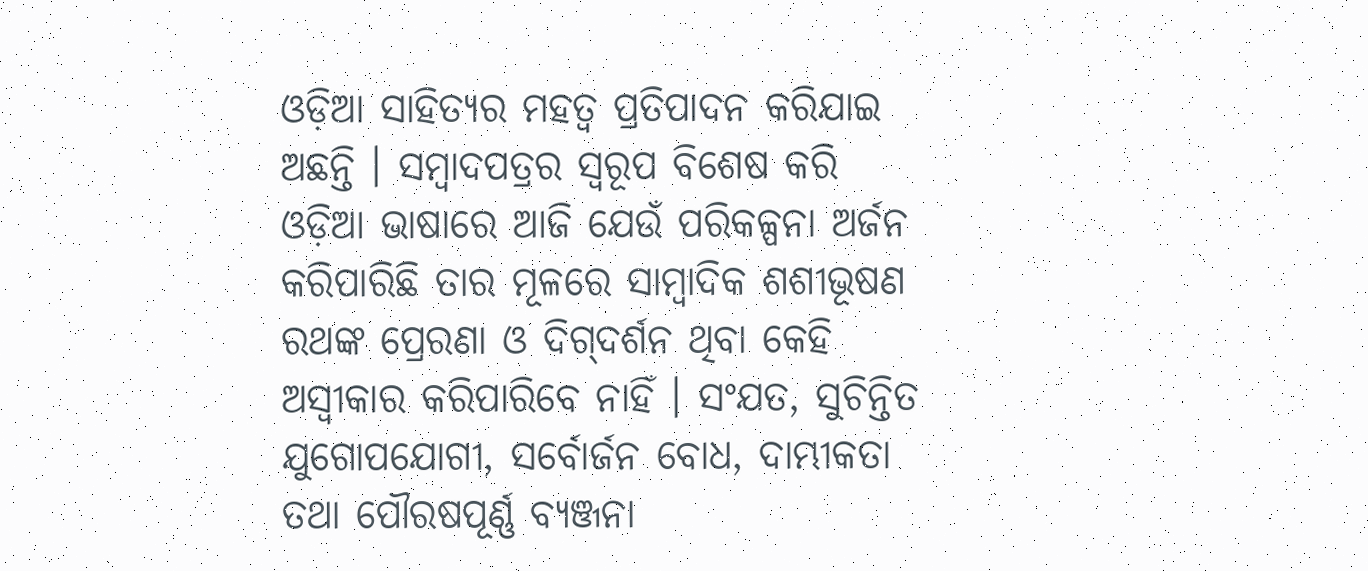ଓଡ଼ିଆ ସାହିତ୍ୟର ମହତ୍ୱ ପ୍ରତିପାଦନ କରିଯାଇ ଅଛନ୍ତି । ସମ୍ବାଦପତ୍ରର ସ୍ୱରୂପ ବିଶେଷ କରି ଓଡ଼ିଆ ଭାଷାରେ ଆଜି ଯେଉଁ ପରିକଳ୍ପନା ଅର୍ଜନ କରିପାରିଛି ତାର ମୂଳରେ ସାମ୍ବାଦିକ ଶଶୀଭୂଷଣ ରଥଙ୍କ ପ୍ରେରଣା ଓ ଦିଗ୍‌ଦର୍ଶନ ଥିବା କେହି ଅସ୍ୱୀକାର କରିପାରିବେ ନାହିଁ । ସଂଯତ, ସୁଚିନ୍ତିତ ଯୁଗୋପଯୋଗୀ, ସର୍ବୋର୍ଜନ ବୋଧ, ଦାମ୍ଭୀକତା ତଥା ପୌରଷପୂର୍ଣ୍ଣ ବ୍ୟଞ୍ଜନା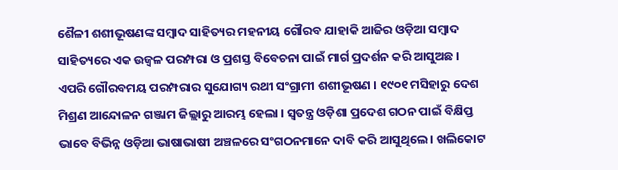ଶୈଳୀ ଶଶୀଭୂଷଣଙ୍କ ସମ୍ବାଦ ସାହିତ୍ୟର ମହନୀୟ ଗୌରବ ଯାହାକି ଆଜିର ଓଡ଼ିଆ ସମ୍ବାଦ ସାହିତ୍ୟରେ ଏକ ଉଜ୍ୱଳ ପରମ୍ପରା ଓ ପ୍ରଶସ୍ତ ବିବେଚନା ପାଇଁ ମାର୍ଗ ପ୍ରଦର୍ଶନ କରି ଆସୁଅଛ । ଏପରି ଗୌରବମୟ ପରମ୍ପରାର ସୁଯୋଗ୍ୟ ରଥୀ ସଂଗ୍ରାମୀ ଶଶୀଭୂଷଣ । ୧୯୦୧ ମସିହାରୁ ଦେଶ ମିଶ୍ରଣ ଆନ୍ଦୋଳନ ଗଞ୍ଜାମ ଜିଲ୍ଲାରୁ ଆରମ୍ଭ ହେଲା । ସ୍ୱତନ୍ତ୍ର ଓଡ଼ିଶା ପ୍ରଦେଶ ଗଠନ ପାଇଁ ବିକ୍ଷିପ୍ତ ଭାବେ ବିଭିନ୍ନ ଓଡ଼ିଆ ଭାଷାଭାଷୀ ଅଞ୍ଚଳରେ ସଂଗଠନମାନେ ଦାବି କରି ଆସୁଥିଲେ । ଖଲିକୋଟ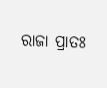ରାଜା ପ୍ରାତଃ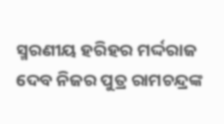ସ୍ମରଣୀୟ ହରିହର ମର୍ଦ୍ଦରାଜ ଦେବ ନିଜର ପୁତ୍ର ରାମଚନ୍ଦ୍ରଙ୍କ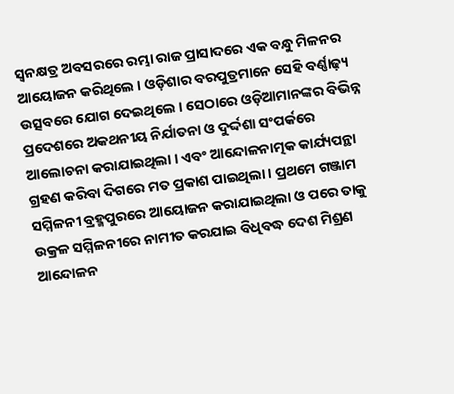ସ୍ୱନକ୍ଷତ୍ର ଅବସରରେ ରମ୍ଭା ରାଜ ପ୍ରାସାଦରେ ଏକ ବନ୍ଧୁ ମିଳନର ଆୟୋଜନ କରିଥିଲେ । ଓଡ଼ିଶାର ବରପୁତ୍ରମାନେ ସେହି ବର୍ଣ୍ଣାଢ଼୍ୟ ଉତ୍ସବରେ ଯୋଗ ଦେଇଥିଲେ । ସେଠାରେ ଓଡ଼ିଆମାନଙ୍କର ବିଭିନ୍ନ ପ୍ରଦେଶରେ ଅକଥନୀୟ ନିର୍ଯାତନା ଓ ଦୁର୍ଦ୍ଦଶା ସଂପର୍କରେ ଆଲୋଚନା କରାଯାଇଥିଲା । ଏବଂ ଆନ୍ଦୋଳନାତ୍ମକ କାର୍ଯ୍ୟପନ୍ଥା ଗ୍ରହଣ କରିବା ଦିଗରେ ମତ ପ୍ରକାଶ ପାଇଥିଲା । ପ୍ରଥମେ ଗଞ୍ଜାମ ସମ୍ମିଳନୀ ବ୍ରହ୍ମପୁରରେ ଆୟୋଜନ କରାଯାଇଥିଲା ଓ ପରେ ତାକୁ ଉକ୍ରଳ ସମ୍ମିଳନୀରେ ନାମୀତ କରଯାଇ ବିଧିବଦ୍ଧ ଦେଶ ମିଶ୍ରଣ ଆନ୍ଦୋଳନ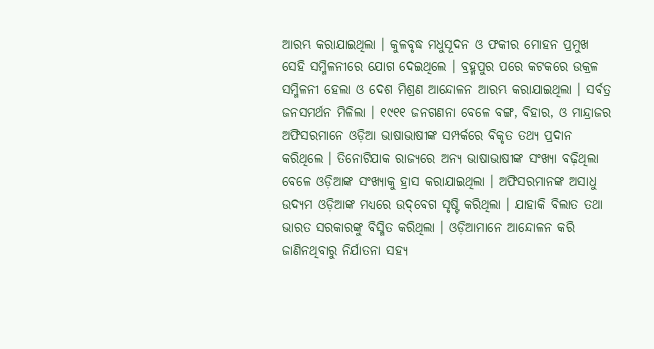ଆରମ୍ଭ କରାଯାଇଥିଲା । କୁଳବୃଦ୍ଧ ମଧୁସୂଦନ ଓ ଫକୀର ମୋହନ ପ୍ରମୁଖ ସେହି ସମ୍ମିଳନୀରେ ଯୋଗ ଦେଇଥିଲେ । ବ୍ରହ୍ମପୁର ପରେ କଟକରେ ଉକ୍ରଳ ସମ୍ମିଳନୀ ହେଲା ଓ ଦେଶ ମିଶ୍ରଣ ଆନ୍ଦୋଳନ ଆରମ୍ଭ କରାଯାଇଥିଲା । ସର୍ବତ୍ର ଜନସମର୍ଥନ ମିଳିଲା । ୧୯୧୧ ଜନଗଣନା ବେଳେ ବଙ୍ଗ, ବିହାର, ଓ ମାନ୍ଦ୍ରାଜର ଅଫିସରମାନେ ଓଡ଼ିଆ ଭାଷାଭାଷୀଙ୍କ ସମ୍ପର୍କରେ ବିକୃତ ତଥ୍ୟ ପ୍ରଦାନ କରିଥିଲେ । ତିନୋଟିଯାକ ରାଜ୍ୟରେ ଅନ୍ୟ ଭାଷାଭାଷୀଙ୍କ ସଂଖ୍ୟା ବଢ଼ିଥିଲା ବେଳେ ଓଡ଼ିଆଙ୍କ ସଂଖ୍ୟାକୁ ହ୍ରାସ କରାଯାଇଥିଲା । ଅଫିସରମାନଙ୍କ ଅସାଧୁ ଉଦ୍ୟମ ଓଡ଼ିଆଙ୍କ ମଧ୍ୟରେ ଉଦ୍‌ବେଗ ସୃଷ୍ଟି କରିଥିଲା । ଯାହାକି ବିଲାତ ତଥା ଭାରତ ସରକାରଙ୍କୁ ବିସ୍ମିତ କରିଥିଲା । ଓଡ଼ିଆମାନେ ଆନ୍ଦୋଳନ କରି ଜାଣିନଥିବାରୁ ନିର୍ଯାତନା ସହ୍ୟ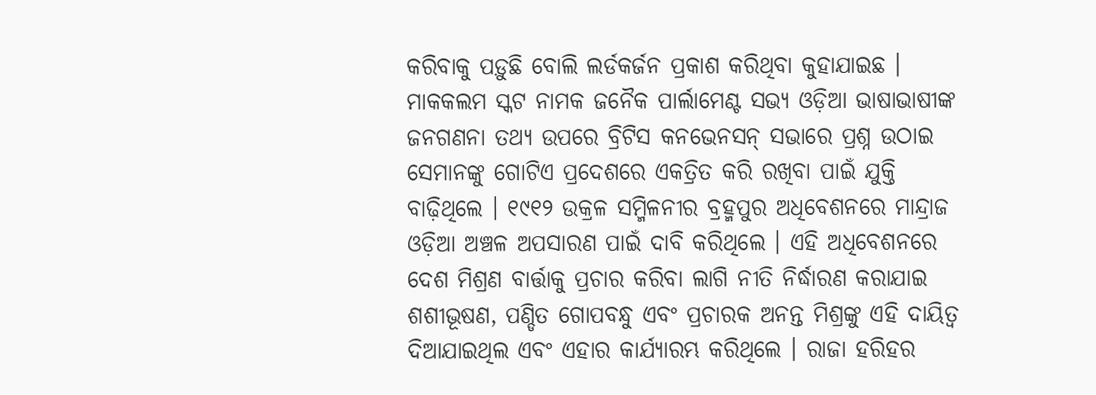କରିବାକୁ ପଡ଼ୁଛି ବୋଲି ଲର୍ଡକର୍ଜନ ପ୍ରକାଶ କରିଥିବା କୁହାଯାଇଛ । ମାକକଲମ ସ୍କଟ ନାମକ ଜନୈକ ପାର୍ଲାମେଣ୍ଟ ସଭ୍ୟ ଓଡ଼ିଆ ଭାଷାଭାଷୀଙ୍କ ଜନଗଣନା ତଥ୍ୟ ଉପରେ ବ୍ରିଟିସ କନଭେନସନ୍‌ ସଭାରେ ପ୍ରଶ୍ନ ଉଠାଇ ସେମାନଙ୍କୁ ଗୋଟିଏ ପ୍ରଦେଶରେ ଏକତ୍ରିତ କରି ରଖିବା ପାଇଁ ଯୁକ୍ତି ବାଢ଼ିଥିଲେ । ୧୯୧୨ ଉକ୍ରଳ ସମ୍ମିଳନୀର ବ୍ରହ୍ମପୁର ଅଧିବେଶନରେ ମାନ୍ଦ୍ରାଜ ଓଡ଼ିଆ ଅଞ୍ଚଳ ଅପସାରଣ ପାଇଁ ଦାବି କରିଥିଲେ । ଏହି ଅଧିବେଶନରେ ଦେଶ ମିଶ୍ରଣ ବାର୍ତ୍ତାକୁ ପ୍ରଚାର କରିବା ଲାଗି ନୀତି ନିର୍ଦ୍ଧାରଣ କରାଯାଇ ଶଶୀଭୂଷଣ, ପଣ୍ଡିତ ଗୋପବନ୍ଧୁ ଏବଂ ପ୍ରଚାରକ ଅନନ୍ତ ମିଶ୍ରଙ୍କୁ ଏହି ଦାୟିତ୍ୱ ଦିଆଯାଇଥିଲ ଏବଂ ଏହାର କାର୍ଯ୍ୟାରମ୍ଭ କରିଥିଲେ । ରାଜା ହରିହର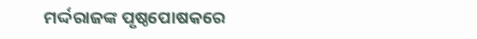ମର୍ଦ୍ଦରାଜଙ୍କ ପୃଷ୍ଠପୋଷକରେ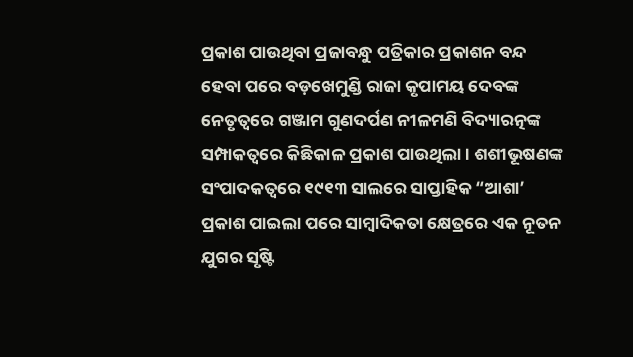ପ୍ରକାଶ ପାଉଥିବା ପ୍ରଜାବନ୍ଧୁ ପତ୍ରିକାର ପ୍ରକାଶନ ବନ୍ଦ ହେବା ପରେ ବଡ଼ଖେମୁଣ୍ଡି ରାଜା କୃପାମୟ ଦେବଙ୍କ ନେତୃତ୍ୱରେ ଗଞ୍ଜାମ ଗୁଣଦର୍ପଣ ନୀଳମଣି ବିଦ୍ୟାରତ୍ନଙ୍କ ସମ୍ପାକତ୍ୱରେ କିଛିକାଳ ପ୍ରକାଶ ପାଉଥିଲା । ଶଶୀଭୂଷଣଙ୍କ ସଂପାଦକତ୍ୱରେ ୧୯୧୩ ସାଲରେ ସାପ୍ତାହିକ “ଆଶା’ ପ୍ରକାଶ ପାଇଲା ପରେ ସାମ୍ବାଦିକତା କ୍ଷେତ୍ରରେ ଏକ ନୂତନ ଯୁଗର ସୃଷ୍ଟି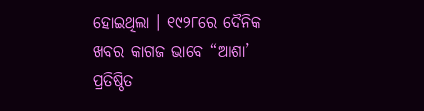ହୋଇଥିଲା । ୧୯୨୮ରେ ଦୈନିକ ଖବର କାଗଜ ଭାବେ “ଆଶା’ ପ୍ରତିଷ୍ଠିତ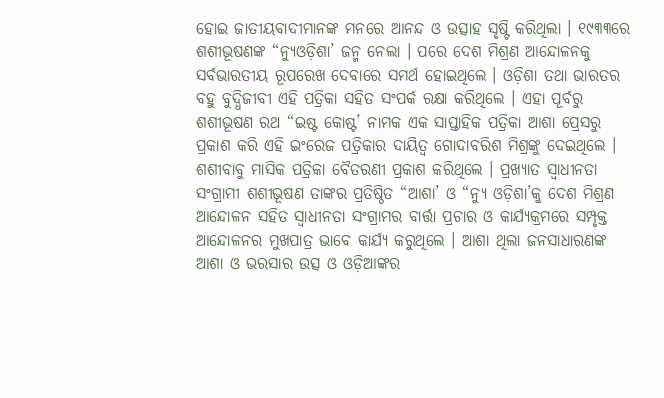ହୋଇ ଜାତୀୟବାଦୀମାନଙ୍କ ମନରେ ଆନନ୍ଦ ଓ ଉତ୍ସାହ ସୃଷ୍ଟି କରିଥିଲା । ୧୯୩୩ରେ ଶଶୀଭୂଷଣଙ୍କ “ନ୍ୟୁଓଡ଼ିଶା’ ଜନ୍ମ ନେଲା । ପରେ ଦେଶ ମିଶ୍ରଣ ଆନ୍ଦୋଳନକୁ ସର୍ବଭାରତୀୟ ରୂପରେଖ ଦେବାରେ ସମର୍ଥ ହୋଇଥିଲେ । ଓଡ଼ିଶା ତଥା ଭାରତର ବହୁ ବୁଦ୍ଧିଜୀବୀ ଏହି ପତ୍ରିକା ସହିତ ସଂପର୍କ ରକ୍ଷା କରିଥିଲେ । ଏହା ପୂର୍ବରୁ ଶଶୀଭୂଷଣ ରଥ “ଇଷ୍ଟ କୋଷ୍ଟ’ ନାମକ ଏକ ସାପ୍ତାହିକ ପତ୍ରିକା ଆଶା ପ୍ରେସରୁ ପ୍ରକାଶ କରି ଏହି ଇଂରେଜ ପତ୍ରିକାର ଦାୟିତ୍ୱ ଗୋଦାବରିଶ ମିଶ୍ରଙ୍କୁ ଦେଇଥିଲେ । ଶଶୀବାବୁ ମାସିକ ପତ୍ରିକା ବୈତରଣୀ ପ୍ରକାଶ କରିଥିଲେ । ପ୍ରଖ୍ୟାତ ସ୍ୱାଧୀନତା ସଂଗ୍ରାମୀ ଶଶୀଭୂଷଣ ତାଙ୍କର ପ୍ରତିଷ୍ଠିତ “ଆଶା’ ଓ “ନ୍ୟୁ ଓଡ଼ିଶା’କୁ ଦେଶ ମିଶ୍ରଣ ଆନ୍ଦୋଳନ ସହିତ ସ୍ୱାଧୀନତା ସଂଗ୍ରାମର ବାର୍ତ୍ତା ପ୍ରଚାର ଓ କାର୍ଯ୍ୟକ୍ରମରେ ସମ୍ପୃକ୍ତ ଆନ୍ଦୋଳନର ମୁଖପାତ୍ର ଭାବେ କାର୍ଯ୍ୟ କରୁଥିଲେ । ଆଶା ଥିଲା ଜନସାଧାରଣଙ୍କ ଆଶା ଓ ଭରସାର ଉତ୍ସ ଓ ଓଡ଼ିଆଙ୍କର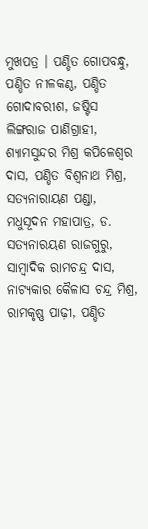ମୁଖପତ୍ର । ପଣ୍ଡିତ ଗୋପବନ୍ଧୁ, ପଣ୍ଡିତ ନୀଳକଣ୍ଠ, ପଣ୍ଡିତ ଗୋଦାବରୀଶ, ଜଷ୍ଟିସ ଲିଙ୍ଗରାଜ ପାଣିଗ୍ରାହୀ, ଶ୍ୟାମସୁନ୍ଦର ମିଶ୍ର କପିଳେଶ୍ୱର ଦାସ, ପଣ୍ଡିତ ବିଶ୍ୱନାଥ ମିଶ୍ର, ସତ୍ୟନାରାୟଣ ପଣ୍ଡା, ମଧୁସୂଦନ ମହାପାତ୍ର, ଡ. ସତ୍ୟନାରୟଣ ରାଜଗୁରୁ, ସାମ୍ବାଦିକ ରାମଚନ୍ଦ୍ର ଦାସ, ନାଟ୍ୟକାର କୈଳାସ ଚନ୍ଦ୍ର ମିଶ୍ର, ରାମକୃଷ୍ଣ ପାଢ଼ୀ, ପଣ୍ଡିତ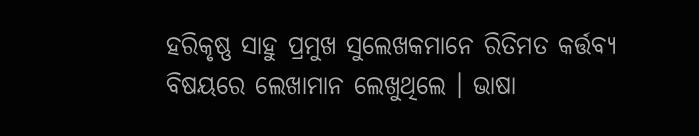ହରିକୃଷ୍ଣ ସାହୁ ପ୍ରମୁଖ ସୁଲେଖକମାନେ ରିତିମତ କର୍ତ୍ତବ୍ୟ ବିଷୟରେ ଲେଖାମାନ ଲେଖୁଥିଲେ । ଭାଷା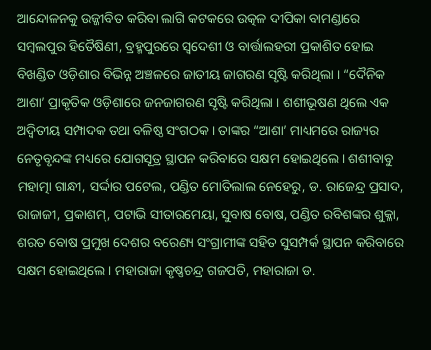ଆନ୍ଦୋଳନକୁ ଉଜ୍ଜୀବିତ କରିବା ଲାଗି କଟକରେ ଉତ୍କଳ ଦୀପିକା ବାମଣ୍ଡାରେ ସମ୍ବଲପୁର ହିତୈଷିଣୀ, ବ୍ରହ୍ମପୁରରେ ସ୍ୱଦେଶୀ ଓ ବାର୍ତ୍ତାଲହରୀ ପ୍ରକାଶିତ ହୋଇ ବିଖଣ୍ଡିତ ଓଡ଼ିଶାର ବିଭିନ୍ନ ଅଞ୍ଚଳରେ ଜାତୀୟ ଜାଗରଣ ସୃଷ୍ଟି କରିଥିଲା । “ଦୈନିକ ଆଶା’ ପ୍ରାକୃତିକ ଓଡ଼ିଶାରେ ଜନଜାଗରଣ ସୃଷ୍ଟି କରିଥିଲା । ଶଶୀଭୂଷଣ ଥିଲେ ଏକ ଅଦ୍ୱିତୀୟ ସମ୍ପାଦକ ତଥା ବଳିଷ୍ଠ ସଂଗଠକ । ତାଙ୍କର “ଆଶା’ ମାଧ୍ୟମରେ ରାଜ୍ୟର ନେତୃବୃନ୍ଦଙ୍କ ମଧ୍ୟରେ ଯୋଗସୂତ୍ର ସ୍ଥାପନ କରିବାରେ ସକ୍ଷମ ହୋଇଥିଲେ । ଶଶୀବାବୁ ମହାତ୍ମା ଗାନ୍ଧୀ, ସର୍ଦ୍ଦାର ପଟେଲ, ପଣ୍ଡିତ ମୋତିଲାଲ ନେହେରୁ, ଡ. ରାଜେନ୍ଦ୍ର ପ୍ରସାଦ, ରାଜାଜୀ, ପ୍ରକାଶମ୍‌, ପଟାଭି ସୀତାରମେୟା, ସୁବାଷ ବୋଷ, ପଣ୍ଡିତ ରବିଶଙ୍କର ଶୁକ୍ଳା, ଶରତ ବୋଷ ପ୍ରମୁଖ ଦେଶର ବରେଣ୍ୟ ସଂଗ୍ରାମୀଙ୍କ ସହିତ ସୁସମ୍ପର୍କ ସ୍ଥାପନ କରିବାରେ ସକ୍ଷମ ହୋଇଥିଲେ । ମହାରାଜା କୃଷ୍ଣଚନ୍ଦ୍ର ଗଜପତି, ମହାରାଜା ଡ.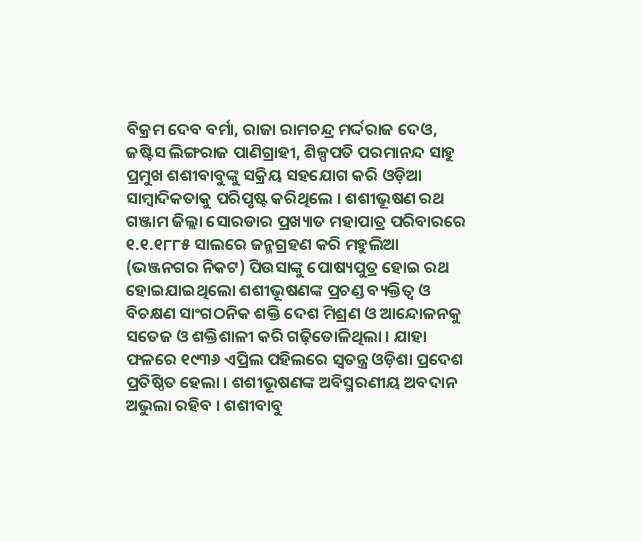ବିକ୍ରମ ଦେବ ବର୍ମା, ରାଜା ରାମଚନ୍ଦ୍ର ମର୍ଦ୍ଦରାଜ ଦେଓ, ଜଷ୍ଟିସ ଲିଙ୍ଗରାଜ ପାଣିଗ୍ରାହୀ, ଶିଳ୍ପପତି ପରମାନନ୍ଦ ସାହୁ ପ୍ରମୁଖ ଶଶୀବାବୁଙ୍କୁ ସକ୍ରିୟ ସହଯୋଗ କରି ଓଡ଼ିଆ ସାମ୍ବାଦିକତାକୁ ପରିପୃଷ୍ଟ କରିଥିଲେ । ଶଶୀଭୂଷଣ ରଥ ଗଞ୍ଜାମ ଜିଲ୍ଲା ସୋରଡାର ପ୍ରଖ୍ୟାତ ମହାପାତ୍ର ପରିବାରରେ ୧.୧.୧୮୮୫ ସାଲରେ ଜନ୍ମଗ୍ରହଣ କରି ମହୁଲିଆ (ଭଞ୍ଜନଗର ନିକଟ) ପିଉସାଙ୍କୁ ପୋଷ୍ୟପୁତ୍ର ହୋଇ ରଥ ହୋଇଯାଇଥିଲୋ ଶଶୀଭୂଷଣଙ୍କ ପ୍ରଚଣ୍ଡ ବ୍ୟକ୍ତିତ୍ୱ ଓ ବିଚକ୍ଷଣ ସାଂଗଠନିକ ଶକ୍ତି ଦେଶ ମିଶ୍ରଣ ଓ ଆନ୍ଦୋଳନକୁ ସତେଜ ଓ ଶକ୍ତିଶାଳୀ କରି ଗଢ଼ିତୋଳିଥିଲା । ଯାହା ଫଳରେ ୧୯୩୬ ଏପ୍ରିଲ ପହିଲରେ ସ୍ୱତନ୍ତ୍ର ଓଡ଼ିଶା ପ୍ରଦେଶ ପ୍ରତିଷ୍ଠିତ ହେଲା । ଶଶୀଭୂଷଣଙ୍କ ଅବିସ୍ମରଣୀୟ ଅବଦାନ ଅଭୁଲା ରହିବ । ଶଶୀବାବୁ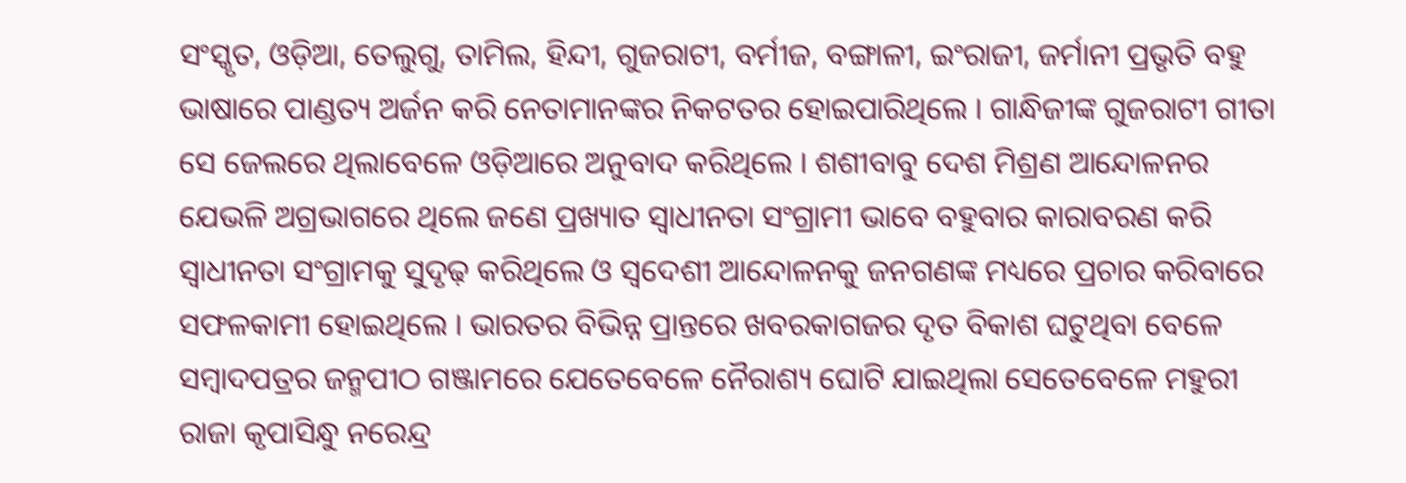ସଂସ୍କୃତ, ଓଡ଼ିଆ, ତେଲୁଗୁ, ତାମିଲ, ହିନ୍ଦୀ, ଗୁଜରାଟୀ, ବର୍ମୀଜ, ବଙ୍ଗାଳୀ, ଇଂରାଜୀ, ଜର୍ମାନୀ ପ୍ରଭୃତି ବହୁ ଭାଷାରେ ପାଣ୍ଡତ୍ୟ ଅର୍ଜନ କରି ନେତାମାନଙ୍କର ନିକଟତର ହୋଇପାରିଥିଲେ । ଗାନ୍ଧିଜୀଙ୍କ ଗୁଜରାଟୀ ଗୀତା ସେ ଜେଲରେ ଥିଲାବେଳେ ଓଡ଼ିଆରେ ଅନୁବାଦ କରିଥିଲେ । ଶଶୀବାବୁ ଦେଶ ମିଶ୍ରଣ ଆନ୍ଦୋଳନର ଯେଭଳି ଅଗ୍ରଭାଗରେ ଥିଲେ ଜଣେ ପ୍ରଖ୍ୟାତ ସ୍ୱାଧୀନତା ସଂଗ୍ରାମୀ ଭାବେ ବହୁବାର କାରାବରଣ କରି ସ୍ୱାଧୀନତା ସଂଗ୍ରାମକୁ ସୁଦୃଢ଼ କରିଥିଲେ ଓ ସ୍ୱଦେଶୀ ଆନ୍ଦୋଳନକୁ ଜନଗଣଙ୍କ ମଧ୍ୟରେ ପ୍ରଚାର କରିବାରେ ସଫଳକାମୀ ହୋଇଥିଲେ । ଭାରତର ବିଭିନ୍ନ ପ୍ରାନ୍ତରେ ଖବରକାଗଜର ଦୃତ ବିକାଶ ଘଟୁଥିବା ବେଳେ ସମ୍ବାଦପତ୍ରର ଜନ୍ମପୀଠ ଗଞ୍ଜାମରେ ଯେତେବେଳେ ନୈରାଶ୍ୟ ଘୋଟି ଯାଇଥିଲା ସେତେବେଳେ ମହୁରୀ ରାଜା କୃପାସିନ୍ଧୁ ନରେନ୍ଦ୍ର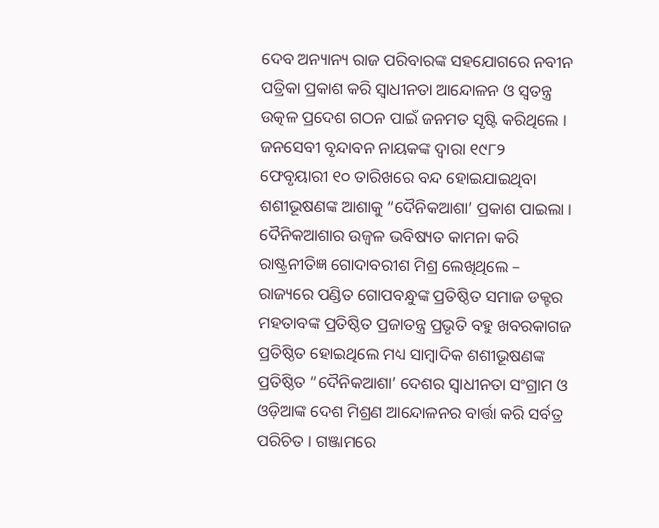ଦେବ ଅନ୍ୟାନ୍ୟ ରାଜ ପରିବାରଙ୍କ ସହଯୋଗରେ ନବୀନ ପତ୍ରିକା ପ୍ରକାଶ କରି ସ୍ୱାଧୀନତା ଆନ୍ଦୋଳନ ଓ ସ୍ୱତନ୍ତ୍ର ଉତ୍କଳ ପ୍ରଦେଶ ଗଠନ ପାଇଁ ଜନମତ ସୃଷ୍ଟି କରିଥିଲେ । ଜନସେବୀ ବୃନ୍ଦାବନ ନାୟକଙ୍କ ଦ୍ୱାରା ୧୯୮୨ ଫେବୃୟାରୀ ୧୦ ତାରିଖରେ ବନ୍ଦ ହୋଇଯାଇଥିବା ଶଶୀଭୂଷଣଙ୍କ ଆଶାକୁ “ଦୈନିକଆଶା’ ପ୍ରକାଶ ପାଇଲା । ଦୈନିକଆଶାର ଉଜ୍ୱଳ ଭବିଷ୍ୟତ କାମନା କରି ରାଷ୍ଟ୍ରନୀତିଜ୍ଞ ଗୋଦାବରୀଶ ମିଶ୍ର ଲେଖିଥିଲେ –
ରାଜ୍ୟରେ ପଣ୍ଡିତ ଗୋପବନ୍ଧୁଙ୍କ ପ୍ରତିଷ୍ଠିତ ସମାଜ ଡକ୍ଟର ମହତାବଙ୍କ ପ୍ରତିଷ୍ଠିତ ପ୍ରଜାତନ୍ତ୍ର ପ୍ରଭୃତି ବହୁ ଖବରକାଗଜ ପ୍ରତିଷ୍ଠିତ ହୋଇଥିଲେ ମଧ୍ୟ ସାମ୍ବାଦିକ ଶଶୀଭୂଷଣଙ୍କ ପ୍ରତିଷ୍ଠିତ “ଦୈନିକଆଶା’ ଦେଶର ସ୍ୱାଧୀନତା ସଂଗ୍ରାମ ଓ ଓଡ଼ିଆଙ୍କ ଦେଶ ମିଶ୍ରଣ ଆନ୍ଦୋଳନର ବାର୍ତ୍ତା କରି ସର୍ବତ୍ର ପରିଚିତ । ଗଞ୍ଜାମରେ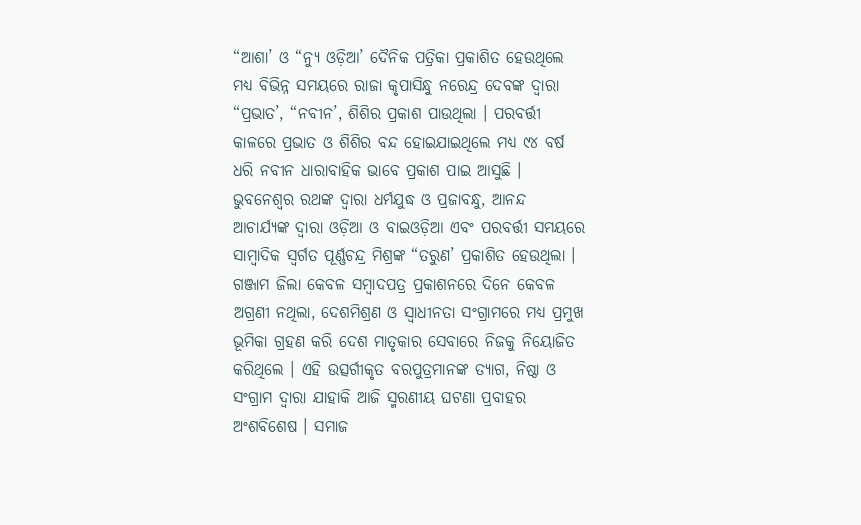“ଆଶା’ ଓ “ନ୍ୟୁ ଓଡ଼ିଆ’ ଦୈନିକ ପତ୍ରିକା ପ୍ରକାଶିତ ହେଉଥିଲେ ମଧ୍ୟ ବିଭିନ୍ନ ସମୟରେ ରାଜା କୃପାସିନ୍ଧୁ ନରେନ୍ଦ୍ର ଦେବଙ୍କ ଦ୍ୱାରା “ପ୍ରଭାତ’, “ନବୀନ’, ଶିଶିର ପ୍ରକାଶ ପାଉଥିଲା । ପରବର୍ତ୍ତୀ କାଳରେ ପ୍ରଭାତ ଓ ଶିଶିର ବନ୍ଦ ହୋଇଯାଇଥିଲେ ମଧ୍ୟ ୯୪ ବର୍ଷ ଧରି ନବୀନ ଧାରାବାହିକ ଭାବେ ପ୍ରକାଶ ପାଇ ଆସୁଛି । ଭୁବନେଶ୍ୱର ରଥଙ୍କ ଦ୍ୱାରା ଧର୍ମଯୁଦ୍ଧ ଓ ପ୍ରଜାବନ୍ଧୁ, ଆନନ୍ଦ ଆଚାର୍ଯ୍ୟଙ୍କ ଦ୍ୱାରା ଓଡ଼ିଆ ଓ ବାଇଓଡ଼ିଆ ଏବଂ ପରବର୍ତ୍ତୀ ସମୟରେ ସାମ୍ବାଦିକ ସ୍ୱର୍ଗତ ପୂର୍ଣ୍ଣଚନ୍ଦ୍ର ମିଶ୍ରଙ୍କ “ତରୁଣ’ ପ୍ରକାଶିତ ହେଉଥିଲା । ଗଞ୍ଜାମ ଜିଲା କେବଳ ସମ୍ବାଦପତ୍ର ପ୍ରକାଶନରେ ଦିନେ କେବଳ ଅଗ୍ରଣୀ ନଥିଲା, ଦେଶମିଶ୍ରଣ ଓ ସ୍ୱାଧୀନତା ସଂଗ୍ରାମରେ ମଧ୍ୟ ପ୍ରମୁଖ ଭୂମିକା ଗ୍ରହଣ କରି ଦେଶ ମାତୃକାର ସେବାରେ ନିଜକୁ ନିୟୋଜିତ କରିଥିଲେ । ଏହି ଉତ୍ସର୍ଗୀକୃତ ବରପୁତ୍ରମାନଙ୍କ ତ୍ୟାଗ, ନିଷ୍ଠା ଓ ସଂଗ୍ରାମ ଦ୍ୱାରା ଯାହାକି ଆଜି ସ୍ମରଣୀୟ ଘଟଣା ପ୍ରବାହର ଅଂଶବିଶେଷ । ସମାଜ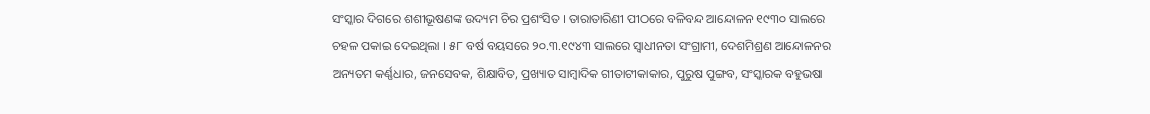ସଂସ୍କାର ଦିଗରେ ଶଶୀଭୂଷଣଙ୍କ ଉଦ୍ୟମ ଚିର ପ୍ରଶଂସିତ । ତାରାତାରିଣୀ ପୀଠରେ ବଳିବନ୍ଦ ଆନ୍ଦୋଳନ ୧୯୩୦ ସାଲରେ ଚହଳ ପକାଇ ଦେଇଥିଲା । ୫୮ ବର୍ଷ ବୟସରେ ୨୦.୩.୧୯୪୩ ସାଲରେ ସ୍ୱାଧୀନତା ସଂଗ୍ରାମୀ, ଦେଶମିଶ୍ରଣ ଆନ୍ଦୋଳନର ଅନ୍ୟତମ କର୍ଣ୍ଣଧାର, ଜନସେବକ, ଶିକ୍ଷାବିତ, ପ୍ରଖ୍ୟାତ ସାମ୍ବାଦିକ ଗୀତାଟୀକାକାର, ପୁରୁଷ ପୁଙ୍ଗବ, ସଂସ୍କାରକ ବହୁଭଷା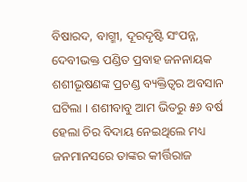ବିଷାରଦ, ବାଗ୍ମୀ, ଦୂରଦୃଷ୍ଟି ସଂପନ୍ନ, ଦେବୀଭକ୍ତ ପଣ୍ଡିତ ପ୍ରବାହ ଜନନାୟକ ଶଶୀଭୂଷଣଙ୍କ ପ୍ରଚଣ୍ଡ ବ୍ୟକ୍ତିତ୍ୱର ଅବସାନ ଘଟିଲା । ଶଶୀବାବୁ ଆମ ଭିତରୁ ୫୬ ବର୍ଷ ହେଲା ଚିର ବିଦାୟ ନେଇଥିଲେ ମଧ୍ୟ ଜନମାନସରେ ତାଙ୍କର କୀର୍ତ୍ତିରାଜ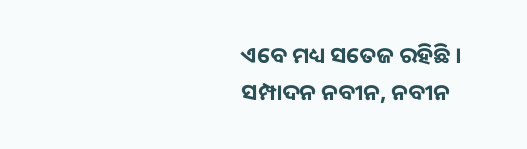ଏବେ ମଧ୍ୟ ସତେଜ ରହିଛି ।
ସମ୍ପାଦନ ନବୀନ, ନବୀନ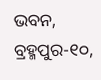ଭବନ, ବ୍ରହ୍ମପୁର-୧୦,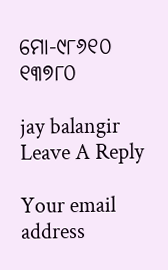ମୋ-୯୮୬୧୦ ୧୩୭୮୦

jay balangir
Leave A Reply

Your email address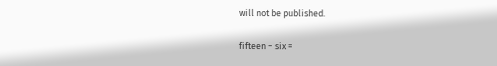will not be published.

fifteen − six =